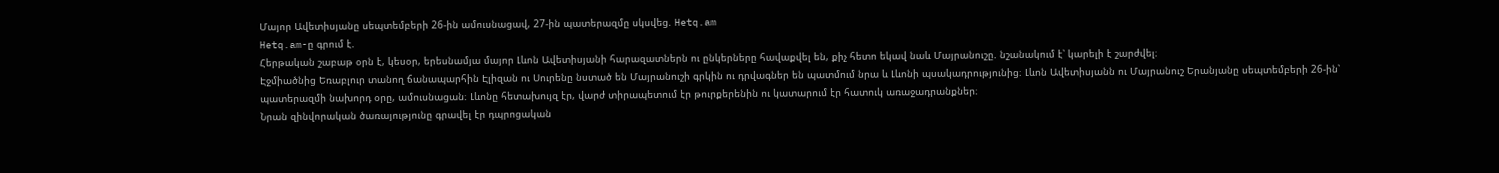Մայոր Ավետիսյանը սեպտեմբերի 26-ին ամուսնացավ, 27-ին պատերազմը սկսվեց. Hetq.am
Hetq.am-ը գրում է.
Հերթական շաբաթ օրն է, կեսօր, երեսնամյա մայոր Լևոն Ավետիսյանի հարազատներն ու ընկերները հավաքվել են, քիչ հետո եկավ նաև Մայրանուշը. նշանակում է՝ կարելի է շարժվել։
Էջմիածնից Եռաբլուր տանող ճանապարհին Էլիզան ու Սուրենը նստած են Մայրանուշի գրկին ու դրվագներ են պատմում նրա և Լևոնի պսակադրությունից։ Լևոն Ավետիսյանն ու Մայրանուշ Երանյանը սեպտեմբերի 26-ին՝ պատերազմի նախորդ օրը, ամուսնացան։ Լևոնը հետախույզ էր, վարժ տիրապետում էր թուրքերենին ու կատարում էր հատուկ առաջադրանքներ։
Նրան զինվորական ծառայությունը գրավել էր դպրոցական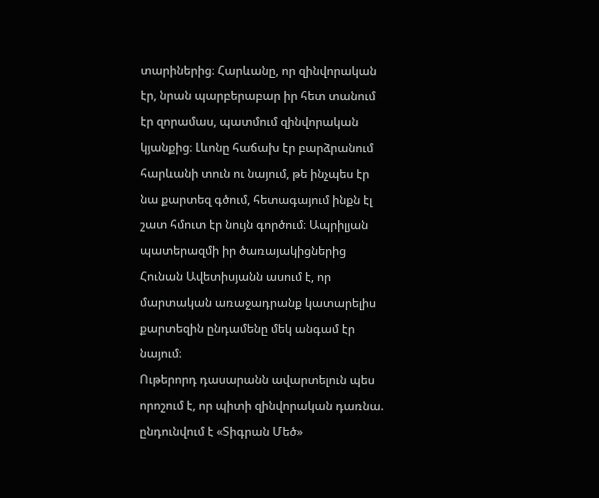տարիներից։ Հարևանը, որ զինվորական էր, նրան պարբերաբար իր հետ տանում էր զորամաս, պատմում զինվորական կյանքից։ Լևոնը հաճախ էր բարձրանում հարևանի տուն ու նայում, թե ինչպես էր նա քարտեզ գծում, հետագայում ինքն էլ շատ հմուտ էր նույն գործում։ Ապրիլյան պատերազմի իր ծառայակիցներից Հունան Ավետիսյանն ասում է, որ մարտական առաջադրանք կատարելիս քարտեզին ընդամենը մեկ անգամ էր նայում։
Ութերորդ դասարանն ավարտելուն պես որոշում է, որ պիտի զինվորական դառնա. ընդունվում է «Տիգրան Մեծ»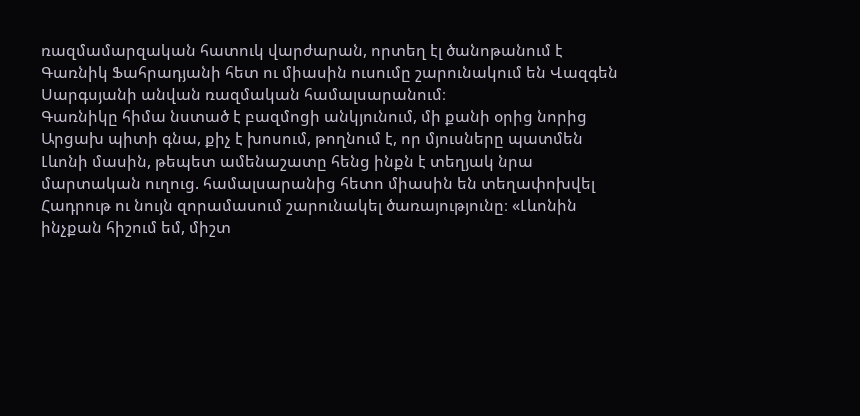ռազմամարզական հատուկ վարժարան, որտեղ էլ ծանոթանում է Գառնիկ Ֆահրադյանի հետ ու միասին ուսումը շարունակում են Վազգեն Սարգսյանի անվան ռազմական համալսարանում։
Գառնիկը հիմա նստած է բազմոցի անկյունում, մի քանի օրից նորից Արցախ պիտի գնա, քիչ է խոսում, թողնում է, որ մյուսները պատմեն Լևոնի մասին, թեպետ ամենաշատը հենց ինքն է տեղյակ նրա մարտական ուղուց. համալսարանից հետո միասին են տեղափոխվել Հադրութ ու նույն զորամասում շարունակել ծառայությունը։ «Լևոնին ինչքան հիշում եմ, միշտ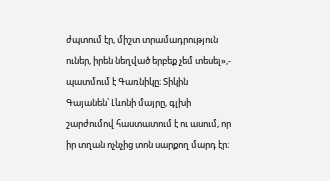ժպտում էր, միշտ տրամադրություն ուներ, իրեն նեղված երբեք չեմ տեսել»,- պատմում է Գառնիկը։ Տիկին Գայանեն՝ Լևոնի մայրը, գլխի շարժումով հաստատում է ու ասում, որ իր տղան ոչնչից տոն սարքող մարդ էր։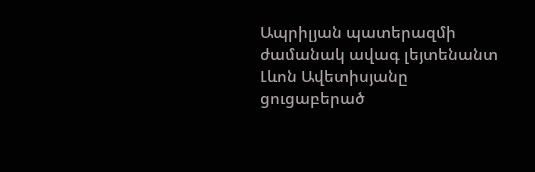Ապրիլյան պատերազմի ժամանակ ավագ լեյտենանտ Լևոն Ավետիսյանը ցուցաբերած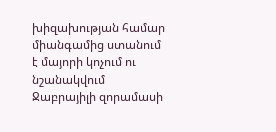խիզախության համար միանգամից ստանում է մայորի կոչում ու նշանակվում Ջաբրայիլի զորամասի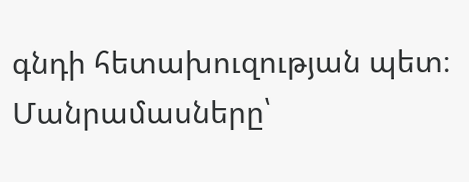գնդի հետախուզության պետ։
Մանրամասները՝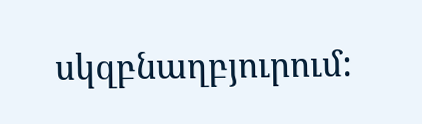սկզբնաղբյուրում: